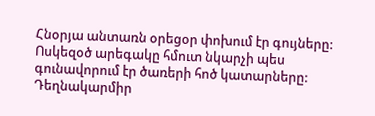Հնօրյա անտառն օրեցօր փոխում էր գույները: Ոսկեզօծ արեգակը հմուտ նկարչի պես գունավորում էր ծառերի հոծ կատարները: Դեղնակարմիր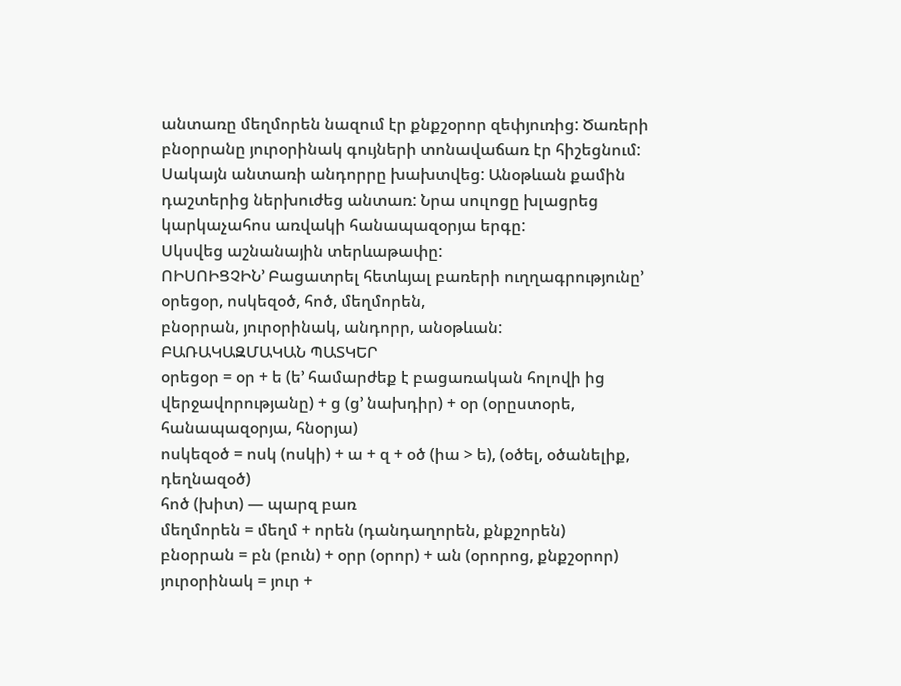անտառը մեղմորեն նազում էր քնքշօրոր զեփյուռից: Ծառերի բնօրրանը յուրօրինակ գույների տոնավաճառ էր հիշեցնում:
Սակայն անտառի անդորրը խախտվեց: Անօթևան քամին դաշտերից ներխուժեց անտառ: Նրա սուլոցը խլացրեց կարկաչահոս առվակի հանապազօրյա երգը:
Սկսվեց աշնանային տերևաթափը:
ՈԻՍՈԻՑՉԻՆ’ Բացատրել հետևյալ բառերի ուղղագրությունը’ օրեցօր, ոսկեզօծ, հոծ, մեղմորեն,
բնօրրան, յուրօրինակ, անդորր, անօթևան:
ԲԱՌԱԿԱԶՄԱԿԱՆ ՊԱՏԿԵՐ
օրեցօր = օր + ե (ե’ համարժեք է բացառական հոլովի ից վերջավորությանը) + ց (ց’ նախդիր) + օր (օրըստօրե, հանապազօրյա, հնօրյա)
ոսկեզօծ = ոսկ (ոսկի) + ա + զ + օծ (իա > ե), (օծել, օծանելիք, դեղնազօծ)
հոծ (խիտ) — պարզ բառ
մեղմորեն = մեղմ + որեն (դանդաղորեն, քնքշորեն)
բնօրրան = բն (բուն) + օրր (օրոր) + ան (օրորոց, քնքշօրոր)
յուրօրինակ = յուր +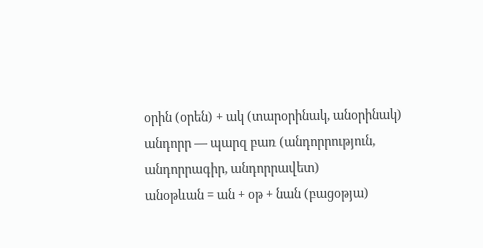օրին (օրեն) + ակ (տարօրինակ, անօրինակ)
անդորր — պարզ բառ (անդորրություն, անդորրագիր, անդորրավետ)
անօթևան = ան + օթ + նան (բացօթյա)